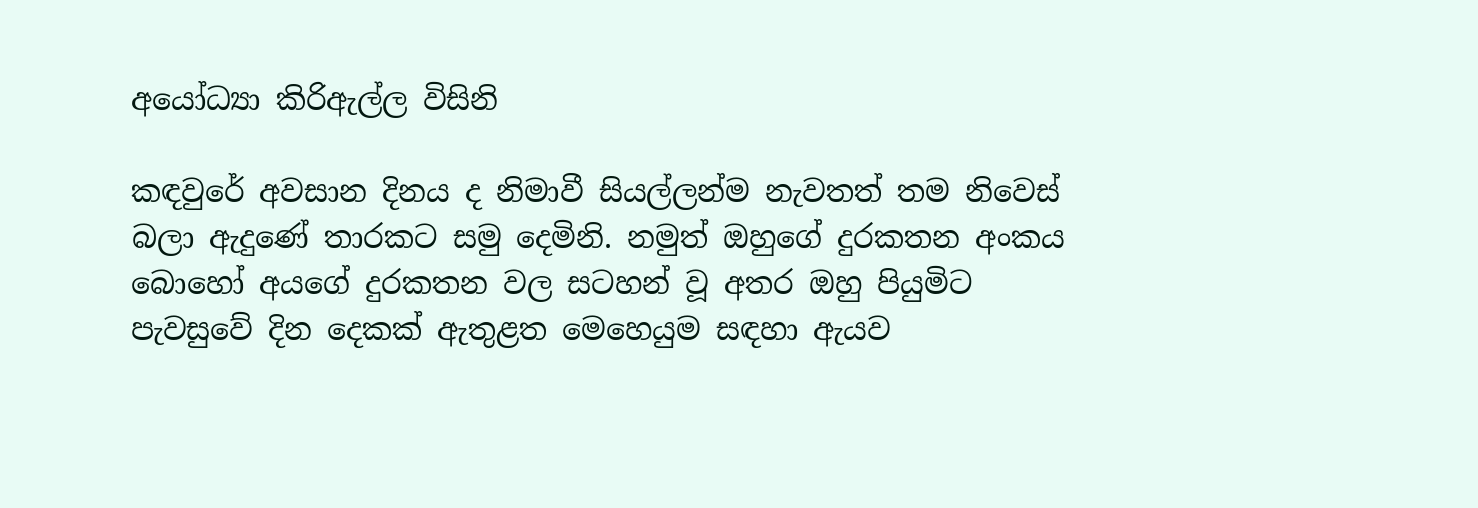අයෝධ්‍යා කිරිඇල්ල විසිනි

කඳවුරේ අවසාන දිනය ද නිමාවී සියල්ලන්ම නැවතත් තම නිවෙස් බලා ඇදුණේ තාරකට සමු දෙමිනි. නමුත් ඔහුගේ දුරකතන අංකය බොහෝ අයගේ දුරකතන වල සටහන් වූ අතර ඔහු පියුමිට පැවසුවේ දින දෙකක් ඇතුළත මෙහෙයුම සඳහා ඇයව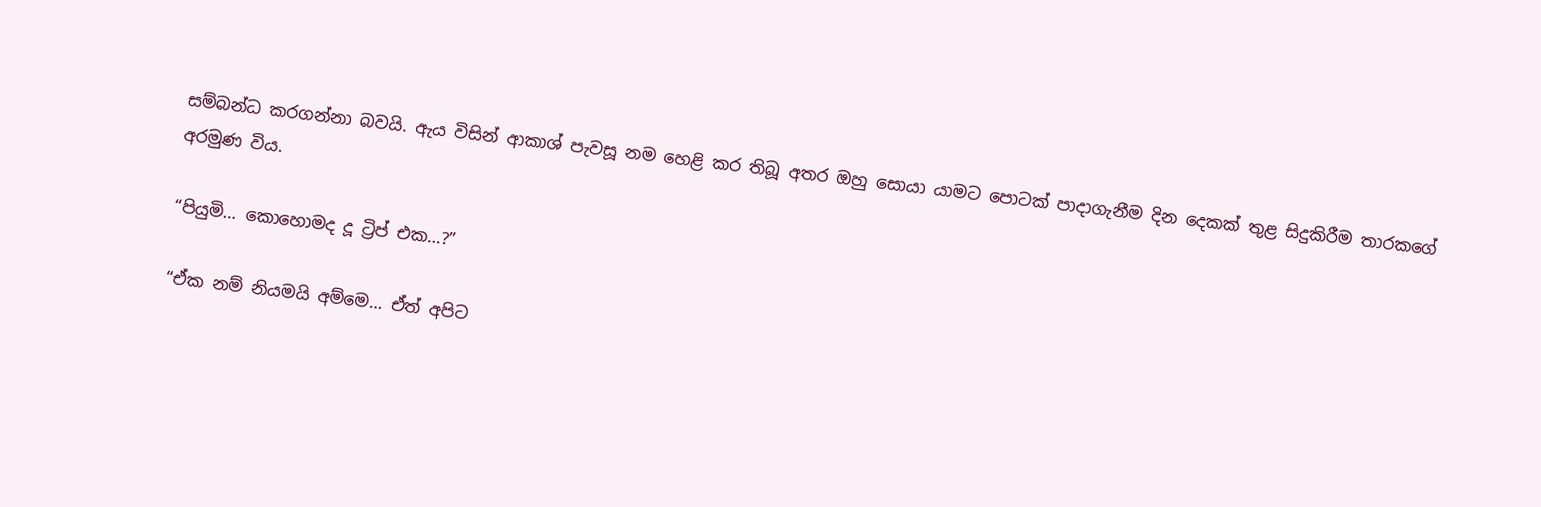සම්බන්ධ කරගන්නා බවයි. ඇය විසින් ආකාශ් පැවසූ නම හෙළි කර තිබූ අතර ඔහු සොයා යාමට පොටක් පාදාගැනීම දින දෙකක් තුළ සිදුකිරීම තාරකගේ අරමුණ විය.

“පියුමි… කොහොමද දූ ට්‍රිප් එක…?”

“ඒක නම් නියමයි අම්මෙ… ඒත් අපිට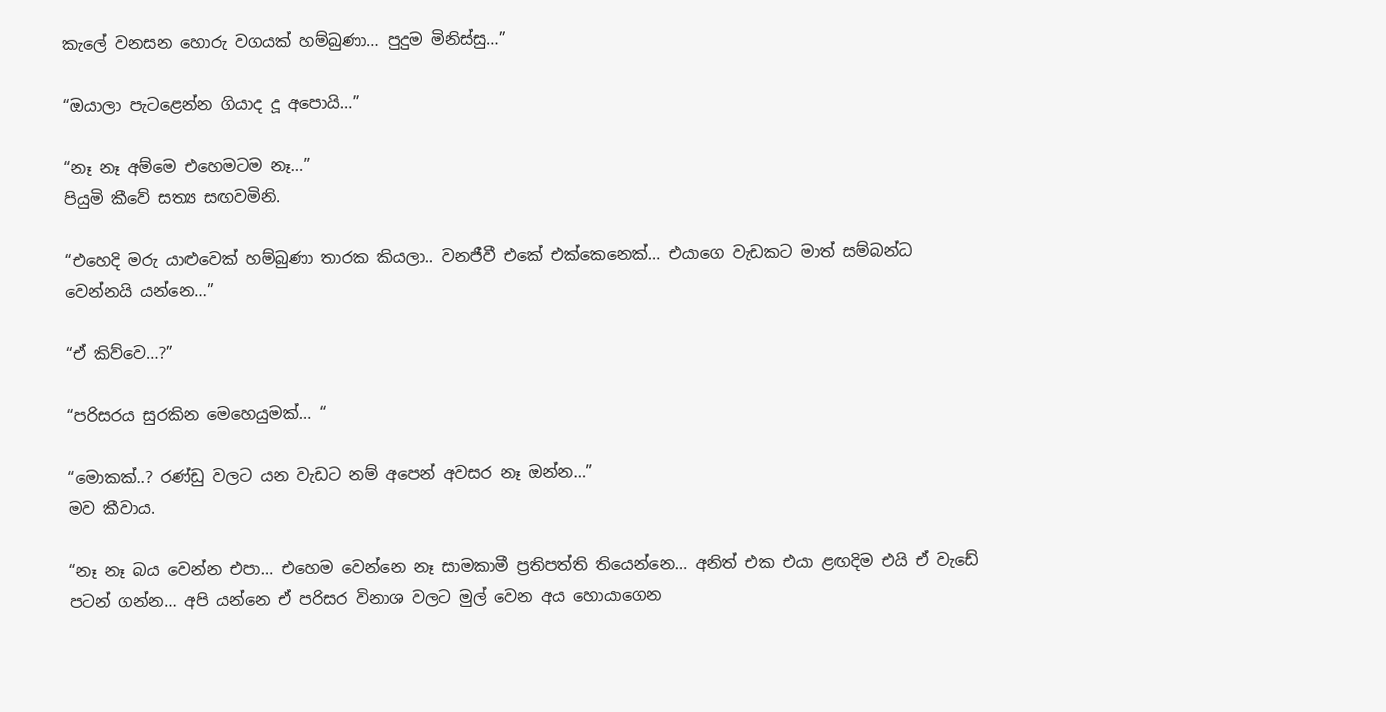කැලේ වනසන හොරු වගයක් හම්බුණා… පුදුම මිනිස්සු…”

“ඔයාලා පැටළෙන්න ගියාද දූ අපොයි…”

“නෑ නෑ අම්මෙ එහෙමටම නෑ…”
පියුමි කීවේ සත්‍ය සඟවමිනි.

“එහෙදි මරු යාළුවෙක් හම්බුණා තාරක කියලා.. වනජීවී එකේ එක්කෙනෙක්… එයාගෙ වැඩකට මාත් සම්බන්ධ වෙන්නයි යන්නෙ…”

“ඒ කිව්වෙ…?”

“පරිසරය සුරකින මෙහෙයුමක්… “

“මොකක්..? රණ්ඩු වලට යන වැඩට නම් අපෙන් අවසර නෑ ඔන්න…”
මව කීවාය.

“නෑ නෑ බය වෙන්න එපා… එහෙම වෙන්නෙ නෑ සාමකාමී ප්‍රතිපත්ති තියෙන්නෙ… අනිත් එක එයා ළඟදිම එයි ඒ වැඩේ පටන් ගන්න… අපි යන්නෙ ඒ පරිසර විනාශ වලට මුල් වෙන අය හොයාගෙන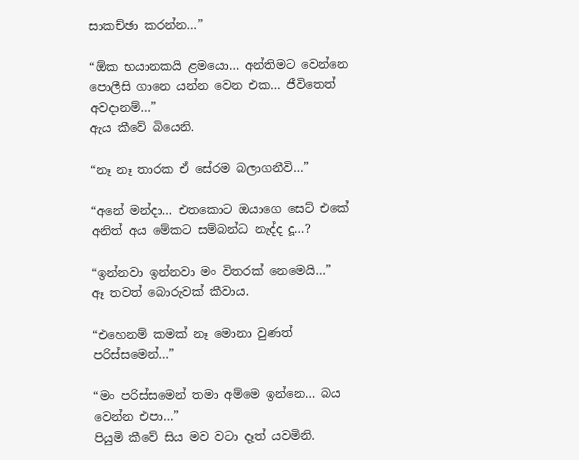සාකච්ඡා කරන්න…”

“ඕක භයානකයි ළමයො… අන්තිමට වෙන්නෙ පොලීසි ගානෙ යන්න වෙන එක… ජීවිතෙත් අවදානම්…”
ඇය කීවේ බියෙනි.

“නෑ නෑ තාරක ඒ සේරම බලාගනීවි…”

“අනේ මන්දා… එතකොට ඔයාගෙ සෙට් එකේ අනිත් අය මේකට සම්බන්ධ නැද්ද දූ…?

“ඉන්නවා ඉන්නවා මං විතරක් නෙමෙයි…”
ඈ තවත් බොරුවක් කීවාය.

“එහෙනම් කමක් නෑ මොනා වුණත් පරිස්සමෙන්…”

“මං පරිස්සමෙන් තමා අම්මෙ ඉන්නෙ… බය වෙන්න එපා…”
පියුමි කීවේ සිය මව වටා දෑත් යවමිනි.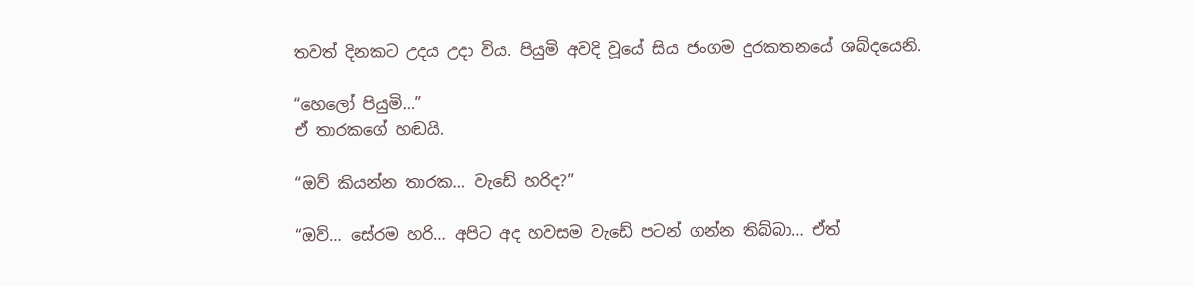තවත් දිනකට උදය උදා විය. පියුමි අවදි වූයේ සිය ජංගම දුරකතනයේ ශබ්දයෙනි.

“හෙලෝ පියුමි…”
ඒ තාරකගේ හඬයි.

“ඔව් කියන්න තාරක… වැඩේ හරිද?”

“ඔව්… සේරම හරි… අපිට අද හවසම වැඩේ පටන් ගන්න තිබ්බා… ඒත්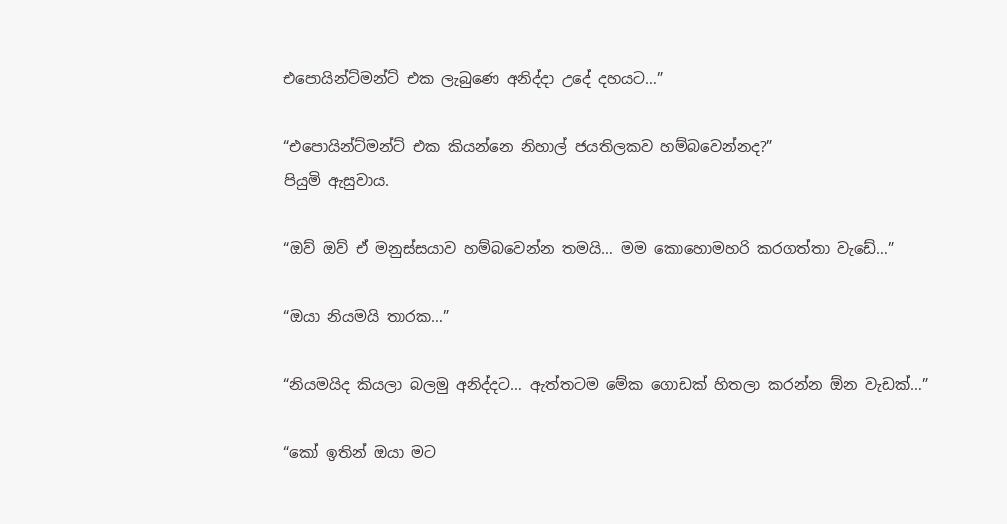එපොයින්ට්මන්ට් එක ලැබුණෙ අනිද්දා උදේ දහයට…”

“එපොයින්ට්මන්ට් එක කියන්නෙ නිහාල් ජයතිලකව හම්බවෙන්නද?”
පියුමි ඇසුවාය.

“ඔව් ඔව් ඒ මනුස්සයාව හම්බවෙන්න තමයි… මම කොහොමහරි කරගත්තා වැඩේ…”

“ඔයා නියමයි තාරක…”

“නියමයිද කියලා බලමු අනිද්දට… ඇත්තටම මේක ගොඩක් හිතලා කරන්න ඕන වැඩක්…”

“කෝ ඉතින් ඔයා මට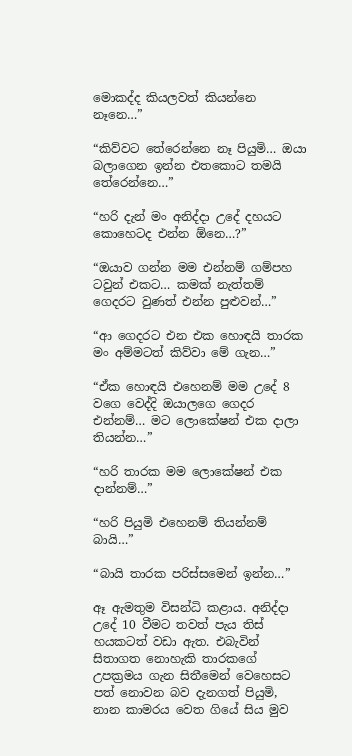මොකද්ද කියලවත් කියන්නෙ නෑනෙ…”

“කිව්වට තේරෙන්නෙ නෑ පියුමි… ඔයා බලාගෙන ඉන්න එතකොට තමයි තේරෙන්නෙ…”

“හරි දැන් මං අනිද්දා උදේ දහයට කොහෙටද එන්න ඕනෙ…?”

“ඔයාව ගන්න මම එන්නම් ගම්පහ ටවුන් එකට… කමක් නැත්තම් ගෙදරට වුණත් එන්න පුළුවන්…”

“ආ ගෙදරට එන එක හොඳයි තාරක මං අම්මටත් කිව්වා මේ ගැන…”

“ඒක හොඳයි එහෙනම් මම උදේ 8 වගෙ වෙද්දි ඔයාලගෙ ගෙදර එන්නම්… මට ලොකේෂන් එක දාලා තියන්න…”

“හරි තාරක මම ලොකේෂන් එක දාන්නම්…”

“හරි පියුමි එහෙනම් තියන්නම් බායි…”

“බායි තාරක පරිස්සමෙන් ඉන්න…”

ඈ ඇමතුම විසන්ධි කළාය. අනිද්දා උදේ 10 වීමට තවත් පැය තිස් හයකටත් වඩා ඇත. එබැවින් සිතාගත නොහැකි තාරකගේ උපක්‍රමය ගැන සිතීමෙන් වෙහෙසට පත් නොවන බව දැනගත් පියුමි, නාන කාමරය වෙත ගියේ සිය මුව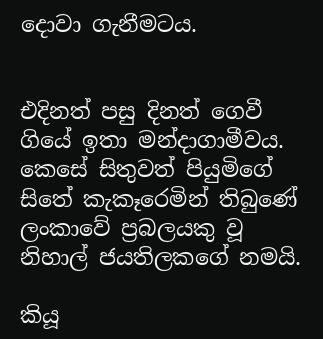දොවා ගැනීමටය.


එදිනත් පසු දිනත් ගෙවී ගියේ ඉතා මන්දාගාමීවය. කෙසේ සිතුවත් පියුමිගේ සිතේ කැකෑරෙමින් තිබුණේ ලංකාවේ ප්‍රබලයකු වූ නිහාල් ජයතිලකගේ නමයි.

කියූ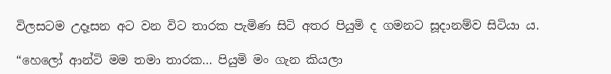විලසටම උදෑසන අට වන විට තාරක පැමිණ සිටි අතර පියුමි ද ගමනට සූදානම්ව සිටියා ය.

“හෙලෝ ආන්ටි මම තමා තාරක… පියුමි මං ගැන කියලා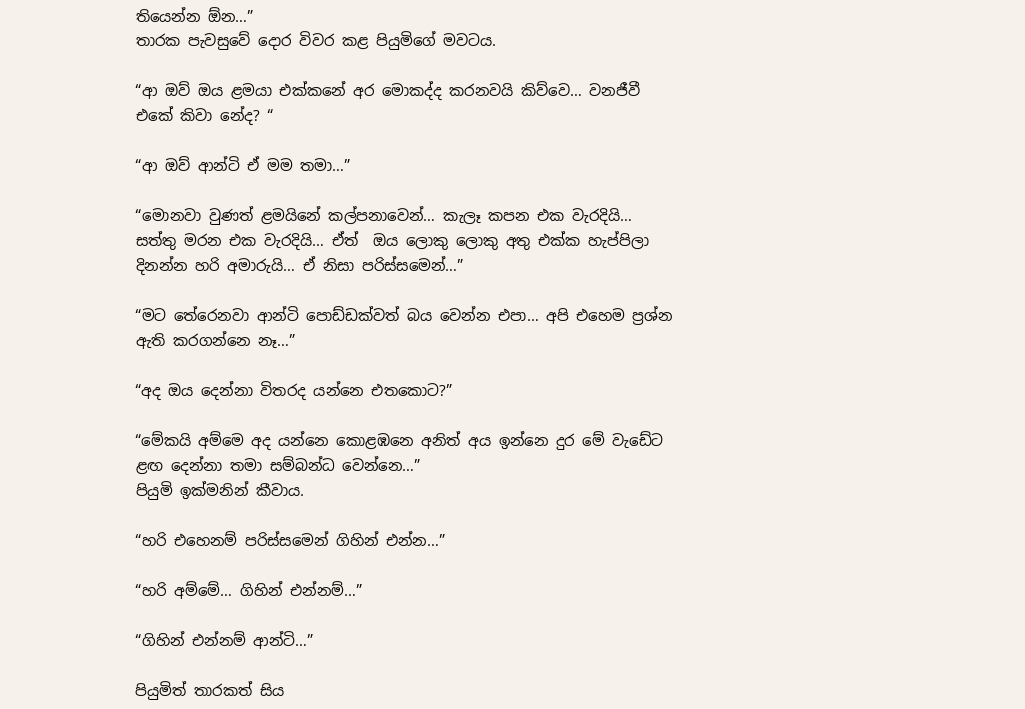තියෙන්න ඕන…”
තාරක පැවසුවේ දොර විවර කළ පියුමිගේ මවටය.

“ආ ඔව් ඔය ළමයා එක්කනේ අර මොකද්ද කරනවයි කිව්වෙ… වනජීවී එකේ කිවා නේද? “

“ආ ඔව් ආන්ටි ඒ මම තමා…”

“මොනවා වුණත් ළමයිනේ කල්පනාවෙන්… කැලෑ කපන එක වැරදියි… සත්තු මරන එක වැරදියි… ඒත්  ඔය ලොකු ලොකු අතු එක්ක හැප්පිලා දිනන්න හරි අමාරුයි… ඒ නිසා පරිස්සමෙන්…”

“මට තේරෙනවා ආන්ටි පොඩ්ඩක්වත් බය වෙන්න එපා… අපි එහෙම ප්‍රශ්න ඇති කරගන්නෙ නෑ…”

“අද ඔය දෙන්නා විතරද යන්නෙ එතකොට?”

“මේකයි අම්මෙ අද යන්නෙ කොළඹනෙ අනිත් අය ඉන්නෙ දුර මේ වැඩේට ළඟ දෙන්නා තමා සම්බන්ධ වෙන්නෙ…”
පියුමි ඉක්මනින් කීවාය.

“හරි එහෙනම් පරිස්සමෙන් ගිහින් එන්න…”

“හරි අම්මේ… ගිහින් එන්නම්…”

“ගිහින් එන්නම් ආන්ටි…”

පියුමිත් තාරකත් සිය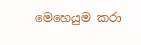මෙහෙයුම කරා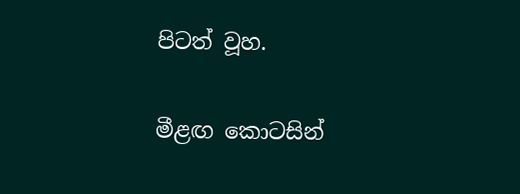පිටත් වූහ.

මීළඟ කොටසින්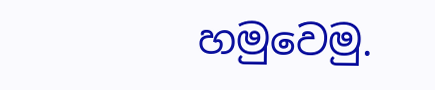හමුවෙමු.